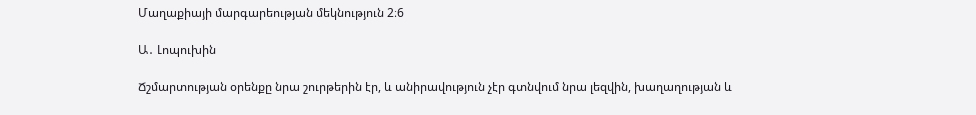Մաղաքիայի մարգարեության մեկնություն 2։6

Ա․ Լոպուխին

Ճշմարտության օրենքը նրա շուրթերին էր, և անիրավություն չէր գտնվում նրա լեզվին, խաղաղության և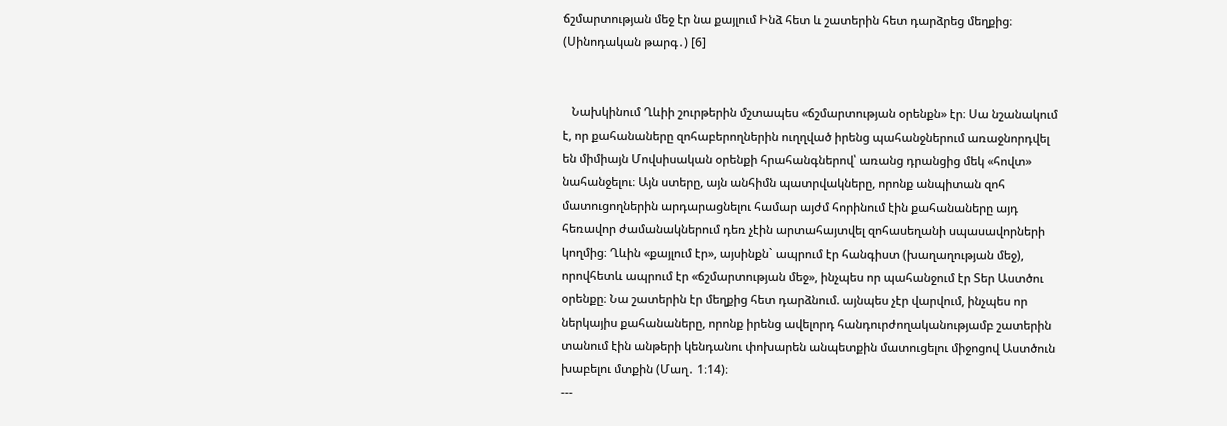ճշմարտության մեջ էր նա քայլում Ինձ հետ և շատերին հետ դարձրեց մեղքից։ (Սինոդական թարգ․) [6]


   Նախկինում Ղևիի շուրթերին մշտապես «ճշմարտության օրենքն» էր։ Սա նշանակում է, որ քահանաները զոհաբերողներին ուղղված իրենց պահանջներում առաջնորդվել են միմիայն Մովսիսական օրենքի հրահանգներով՝ առանց դրանցից մեկ «հովտ» նահանջելու։ Այն ստերը, այն անհիմն պատրվակները, որոնք անպիտան զոհ մատուցողներին արդարացնելու համար այժմ հորինում էին քահանաները այդ հեռավոր ժամանակներում դեռ չէին արտահայտվել զոհասեղանի սպասավորների կողմից։ Ղևին «քայլում էր», այսինքն` ապրում էր հանգիստ (խաղաղության մեջ), որովհետև ապրում էր «ճշմարտության մեջ», ինչպես որ պահանջում էր Տեր Աստծու օրենքը։ Նա շատերին էր մեղքից հետ դարձնում. այնպես չէր վարվում, ինչպես որ ներկայիս քահանաները, որոնք իրենց ավելորդ հանդուրժողականությամբ շատերին տանում էին անթերի կենդանու փոխարեն անպետքին մատուցելու միջոցով Աստծուն խաբելու մտքին (Մաղ․ 1։14)։
---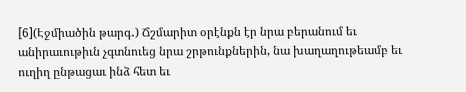[6](Էջմիածին թարգ․) Ճշմարիտ օրէնքն էր նրա բերանում եւ անիրաւութիւն չգտնուեց նրա շրթունքներին, նա խաղաղութեամբ եւ ուղիղ ընթացաւ ինձ հետ եւ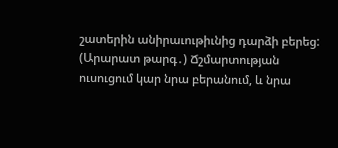շատերին անիրաւութիւնից դարձի բերեց:
(Արարատ թարգ․) Ճշմարտության ուսուցում կար նրա բերանում, և նրա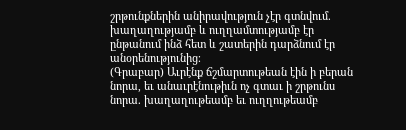շրթունքներին անիրավություն չէր գտնվում. խաղաղությամբ և ուղղամտությամբ էր ընթանում ինձ հետ և շատերին դարձնում էր անօրենությունից։
(Գրաբար) Աւրէնք ճշմարտութեան էին ի բերան նորա, եւ անաւրէնութիւն ոչ գտաւ ի շրթունս նորա. խաղաղութեամբ եւ ուղղութեամբ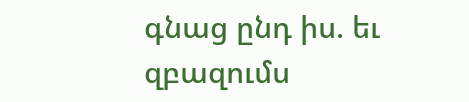գնաց ընդ իս. եւ զբազումս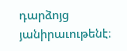դարձոյց յանիրաւութենէ։